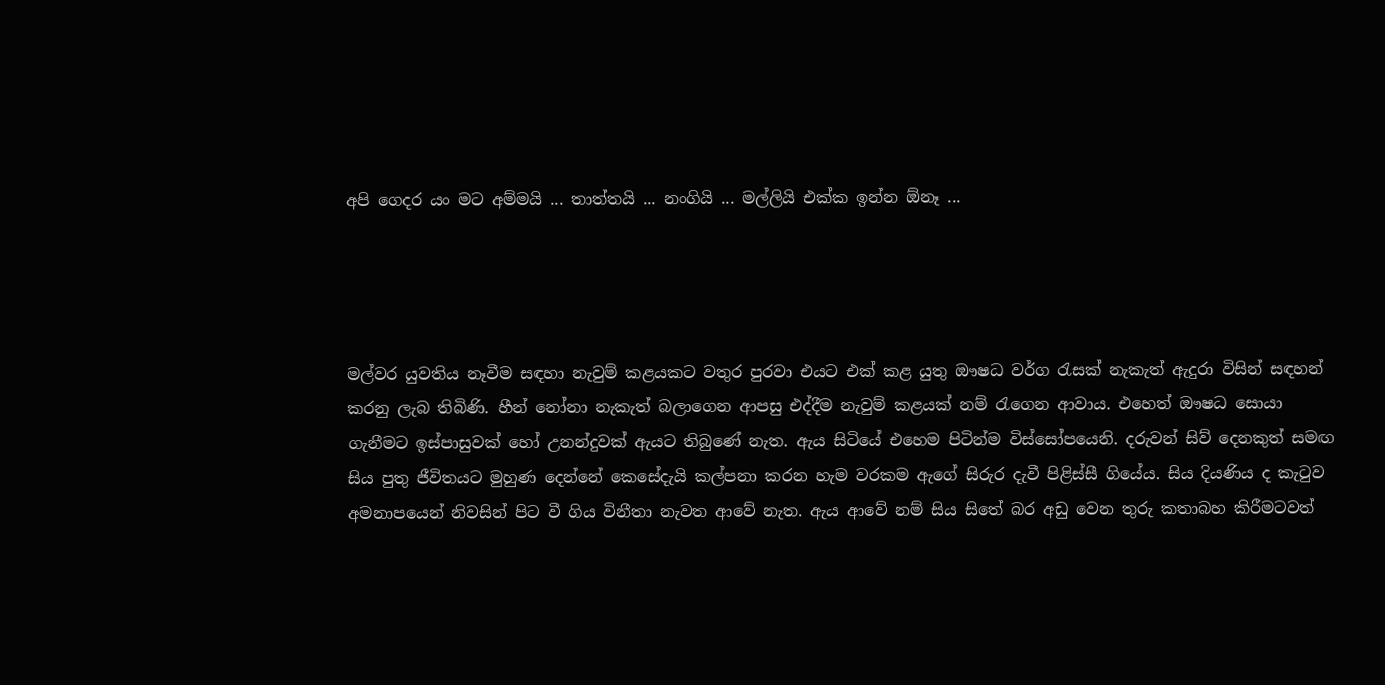අපි ගෙදර යං මට අම්මයි ... තාත්තයි ... නංගියි ... මල්ලියි එක්ක ඉන්න ඕනෑ ...




මල්වර යුවතිය නෑවීම සඳහා නැවුම් කළයකට වතුර පුරවා එයට එක් කළ යුතු ඖෂධ වර්ග රැසක් නැකැත් ඇදුරා විසින් සඳහන් කරනු ලැබ තිබිණි. හීන් නෝනා නැකැත් බලාගෙන ආපසු එද්දීම නැවුම් කළයක් නම් රැගෙන ආවාය. එහෙත් ඖෂධ සොයා ගැනීමට ඉස්පාසුවක් හෝ උනන්දුවක් ඇයට තිබුණේ නැත. ඇය සිටියේ එහෙම පිටින්ම විස්සෝපයෙනි. දරුවන් සිව් දෙනකුත් සමඟ සිය පුතු ජීවිතයට මුහුණ දෙන්නේ කෙසේදැයි කල්පනා කරන හැම වරකම ඇගේ සිරුර දැවී පිළිස්සී ගියේය. සිය දියණිය ද කැටුව අමනාපයෙන් නිවසින් පිට වී ගිය විනීතා නැවත ආවේ නැත. ඇය ආවේ නම් සිය සිතේ බර අඩු වෙන තුරු කතාබහ කිරීමටවත්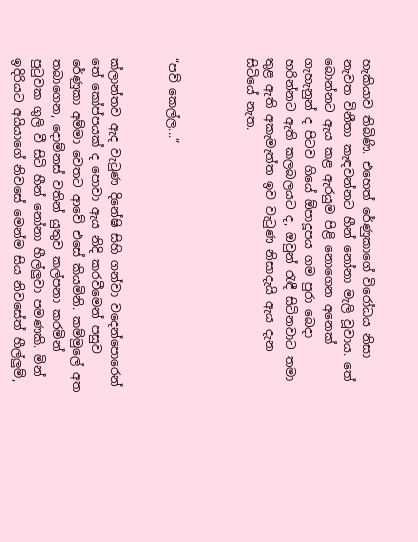හැකියාව තිබිණි. එහෙත් රේණුකාගේ විරෝධය නිසා නැවත විනීතා කැඳවන්නට හීන් නෝනා මැලි වූවාය. තේ බොන්නට ඇය කළ ඇරයුම පිළි නොගෙන අනෙක් ගැහැනුන් ද පිටව ගියේ ඕපාදූපය ගම පුරා බෙදා හරින්නට ඇති කලබලයට ද, ඔවුන් රැඳී සිටිනවාට තමා තුළ ඇති අකැමැත්ත ඉව වැටුණ නිසාදැයි ඇය දැන සිටියේ නැත.



“පව් කෙල්ල...”


ක්ලාන්තව ඇද වැටුණ දිනේෂි සිහි ගන්වා වදෙන්පොරෙන් තේ කෝප්පයක් ද පොවා ඇය නිදි කරවීමෙන් පසුව රේණුකා අම්මා වෙතට ආවේ එසේ කියමිනි. කම්මුලේ අත තබාගෙන, දොම්නස් වතින් යුතුව කල්පනා කරමින් පුටුවක ගුලි වී සිටි හීන් නෝනා හීල්ලු‍වා පමණකි. මින් ඉදිරියට අයියාගේ නිවසේ මෙන්ම සිය නිවසේත් හීල්ලු‍ම්,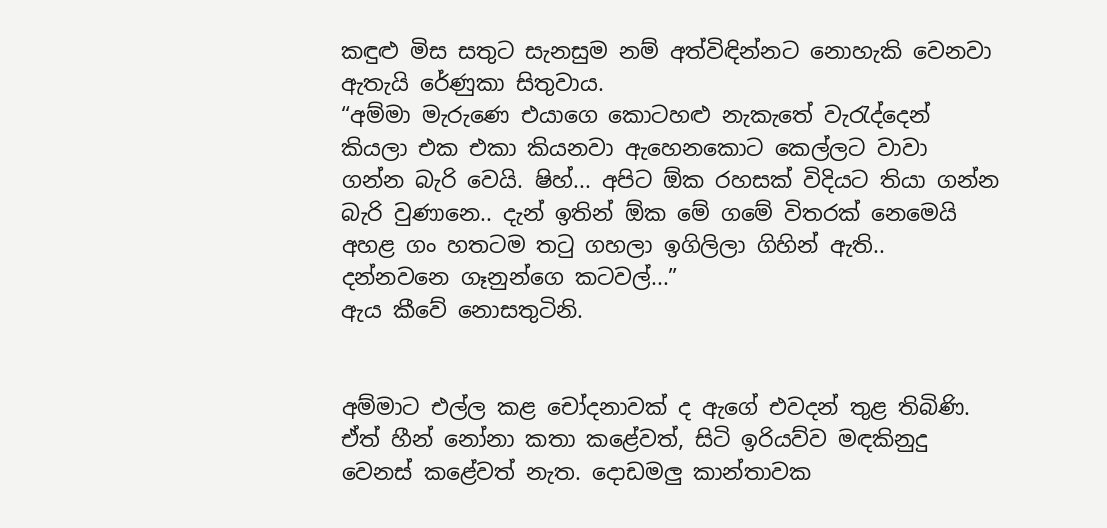කඳුළු මිස සතුට සැනසුම නම් අත්විඳින්නට නොහැකි වෙනවා ඇතැයි රේණුකා සිතුවාය.
“අම්මා මැරුණෙ එයාගෙ කොටහළු නැකැතේ වැරැද්දෙන් කියලා එක එකා කියනවා ඇහෙනකොට කෙල්ලට වාවා ගන්න බැරි වෙයි. ෂිහ්... අපිට ඕක රහසක් විදියට තියා ගන්න බැරි වුණානෙ.. දැන් ඉතින් ඕක මේ ගමේ විතරක් නෙමෙයි අහළ ගං හතටම තටු ගහලා ඉගිලිලා ගිහින් ඇති.. දන්නවනෙ ගෑනුන්ගෙ කටවල්...”
ඇය කීවේ නොසතුටිනි.


අම්මාට එල්ල කළ චෝදනාවක් ද ඇගේ එවදන් තුළ තිබිණි. ඒත් හීන් නෝනා කතා කළේවත්, සිටි ඉරියව්ව මඳකිනුදු වෙනස් කළේවත් නැත. දොඩමලු‍ කාන්තාවක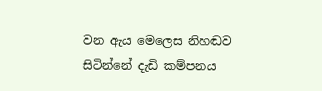වන ඇය මෙලෙස නිහඬව සිටින්නේ දැඩි කම්පනය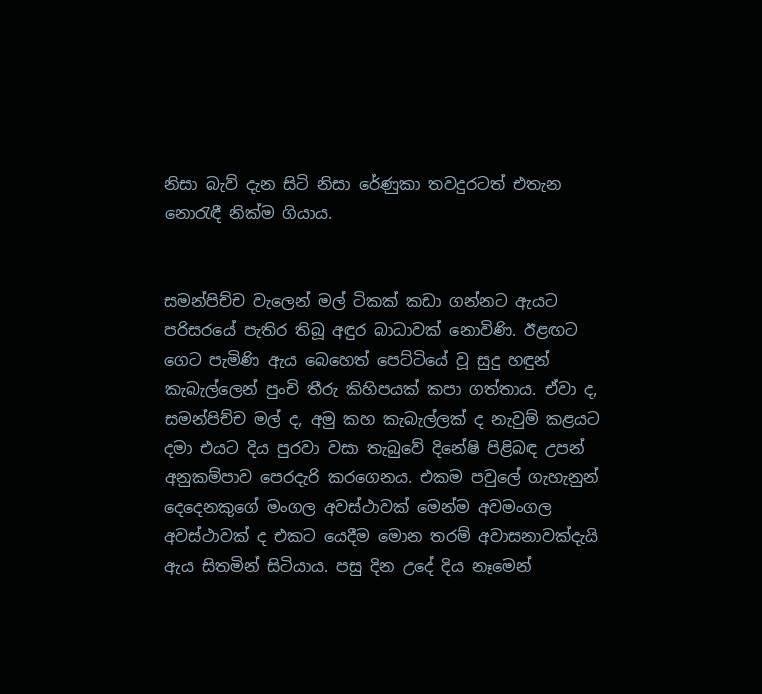නිසා බැව් දැන සිටි නිසා රේණුකා තවදුරටත් එතැන නොරැඳී නික්ම ගියාය.


සමන්පිච්ච වැලෙන් මල් ටිකක් කඩා ගන්නට ඇයට පරිසරයේ පැතිර තිබූ අඳුර බාධාවක් නොවිණි. ඊළඟට ගෙට පැමිණි ඇය බෙහෙත් පෙට්ටියේ වූ සුදු හඳුන් කැබැල්ලෙන් පුංචි තීරු කිහිපයක් කපා ගත්තාය. ඒවා ද, සමන්පිච්ච මල් ද, අමු කහ කැබැල්ලක් ද නැවුම් කළයට දමා එයට දිය පුරවා වසා තැබුවේ දිනේෂි පිළිබඳ උපන් අනුකම්පාව පෙරදැරි කරගෙනය. එකම පවුලේ ගැහැනුන් දෙදෙනකුගේ මංගල අවස්ථාවක් මෙන්ම අවමංගල අවස්ථාවක් ද එකට යෙදීම මොන තරම් අවාසනාවක්දැයි ඇය සිතමින් සිටියාය. පසු දින උදේ දිය නෑමෙන්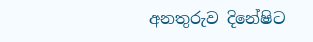අනතුරුව දිනේෂිට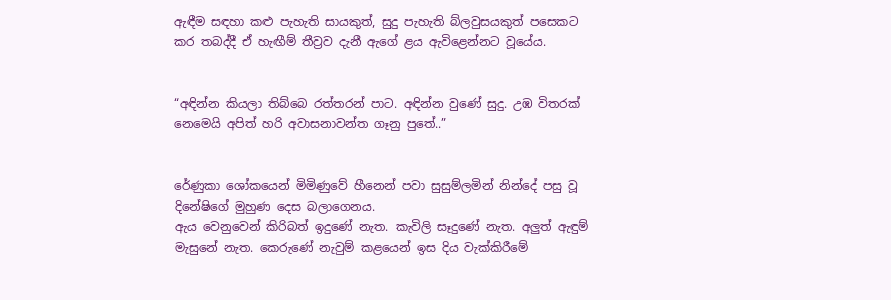ඇඳීම සඳහා කළු පැහැති සායකුත්, සුදු පැහැති බ්ලවුසයකුත් පසෙකට කර තබද්දී ඒ හැඟීම් තීව්‍රව දැනී ඇගේ ළය ඇවිළෙන්නට වූයේය.


“අඳින්න කියලා තිබ්බෙ රත්තරන් පාට. අඳින්න වුණේ සුදු. උඹ විතරක් නෙමෙයි අපිත් හරි අවාසනාවන්ත ගෑනු පුතේ..”


රේණුකා ශෝකයෙන් මිමිණුවේ හීනෙන් පවා සුසුම්ලමින් නින්දේ පසු වූ දිනේෂිගේ මුහුණ දෙස බලාගෙනය.
ඇය වෙනුවෙන් කිරිබත් ඉදුණේ නැත. කැවිලි සෑදුණේ නැත. අලු‍ත් ඇඳුම් මැසුනේ නැත. කෙරුණේ නැවුම් කළයෙන් ඉස දිය වැක්කිරීමේ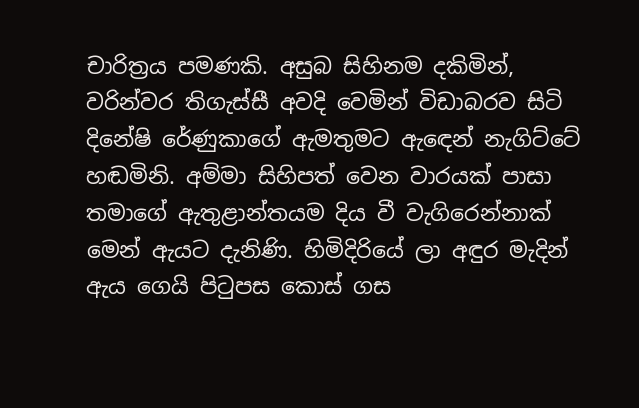චාරිත්‍රය පමණකි. අසුබ සිහිනම දකිමින්, වරින්වර තිගැස්සී අවදි වෙමින් විඩාබරව සිටි දිනේෂි රේණුකාගේ ඇමතුමට ඇඳෙන් නැගිට්ටේ හඬමිනි. අම්මා සිහිපත් වෙන වාරයක් පාසා තමාගේ ඇතුළාන්තයම දිය වී වැගිරෙන්නාක් මෙන් ඇයට දැනිණි. හිමිදිරියේ ලා අඳුර මැදින් ඇය ගෙයි පිටුපස කොස් ගස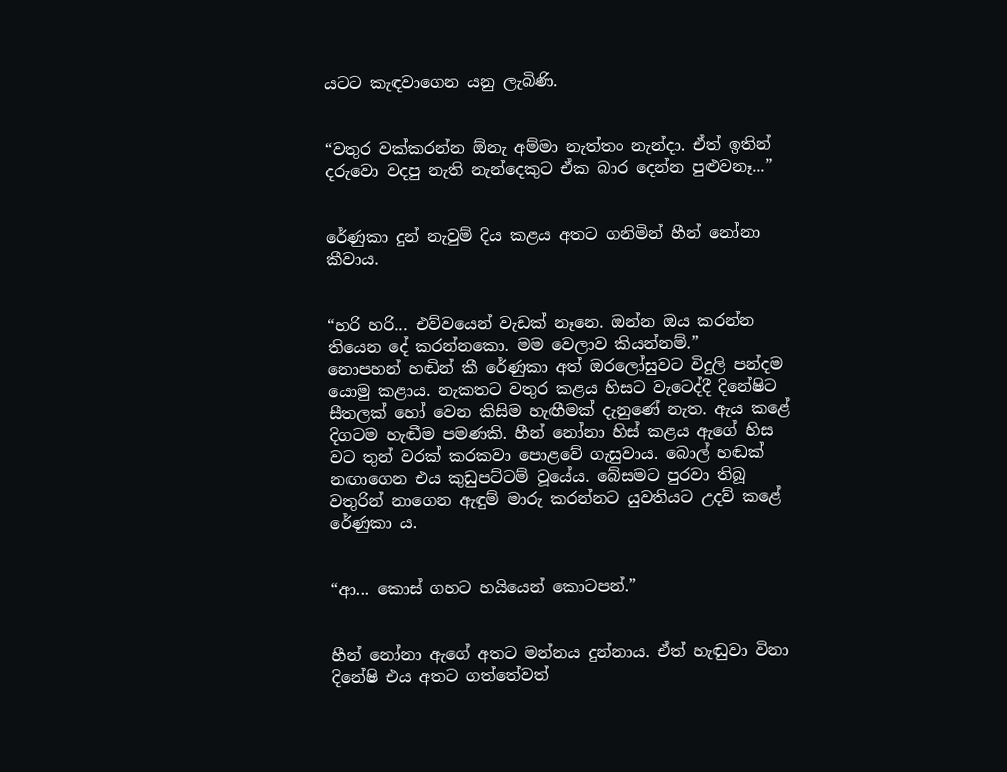යටට කැඳවාගෙන යනු ලැබිණි.


“වතුර වක්කරන්න ඕනැ අම්මා නැත්තං නැන්දා. ඒත් ඉතින් දරුවො වදපු නැති නැන්දෙකුට ඒක බාර දෙන්න පුළුවනෑ...”


රේණුකා දුන් නැවුම් දිය කළය අතට ගනිමින් හීන් නෝනා කීවාය.


“හරි හරි... එව්වයෙන් වැඩක් නෑනෙ. ඔන්න ඔය කරන්න තියෙන දේ කරන්නකො. මම වෙලාව කියන්නම්.”
නොපහන් හඬින් කී රේණුකා අත් ඔරලෝසුවට විදුලි පන්දම යොමු කළාය. නැකතට වතුර කළය හිසට වැටෙද්දී දිනේෂිට සීතලක් හෝ වෙන කිසිම හැඟීමක් දැනුණේ නැත. ඇය කළේ දිගටම හැඬීම පමණකි. හීන් නෝනා හිස් කළය ඇගේ හිස වට තුන් වරක් කරකවා පොළවේ ගැසුවාය. බොල් හඬක් නඟාගෙන එය කුඩුපට්ටම් වූයේය. බේසමට පුරවා තිබූ වතුරින් නාගෙන ඇඳුම් මාරු කරන්නට යුවතියට උදව් කළේ රේණුකා ය.


“ආ... කොස් ගහට හයියෙන් කොටපන්.”


හීන් නෝනා ඇගේ අතට මන්නය දුන්නාය. ඒත් හැඬුවා විනා දිනේෂි එය අතට ගත්තේවත්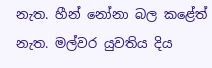නැත. හීන් නෝනා බල කළේත් නැත. මල්වර යුවතිය දිය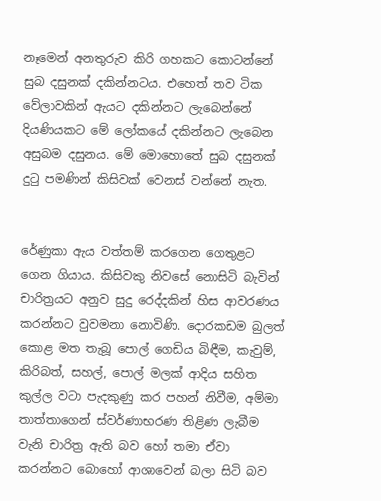නෑමෙන් අනතුරුව කිරි ගහකට කොටන්නේ සුබ දසුනක් දකින්නටය. එහෙත් තව ටික වේලාවකින් ඇයට දකින්නට ලැබෙන්නේ දියණියකට මේ ලෝකයේ දකින්නට ලැබෙන අසුබම දසුනය. මේ මොහොතේ සුබ දසුනක් දුටු පමණින් කිසිවක් වෙනස් වන්නේ නැත.


රේණුකා ඇය වත්තම් කරගෙන ගෙතුළට ගෙන ගියාය. කිසිවකු නිවසේ නොසිටි බැවින් චාරිත්‍රයට අනුව සුදු රෙද්දකින් හිස ආවරණය කරන්නට වුවමනා නොවිණි. දොරකඩම බුලත් කොළ මත තැබූ පොල් ගෙඩිය බිඳීම, කැවුම්, කිරිබත්, සහල්, පොල් මලක් ආදිය සහිත කුල්ල වටා පැදකුණු කර පහන් නිවීම, අම්මා තාත්තාගෙන් ස්වර්ණාභරණ තිළිණ ලැබීම වැනි චාරිත්‍ර ඇති බව හෝ තමා ඒවා කරන්නට බොහෝ ආශාවෙන් බලා සිටි බව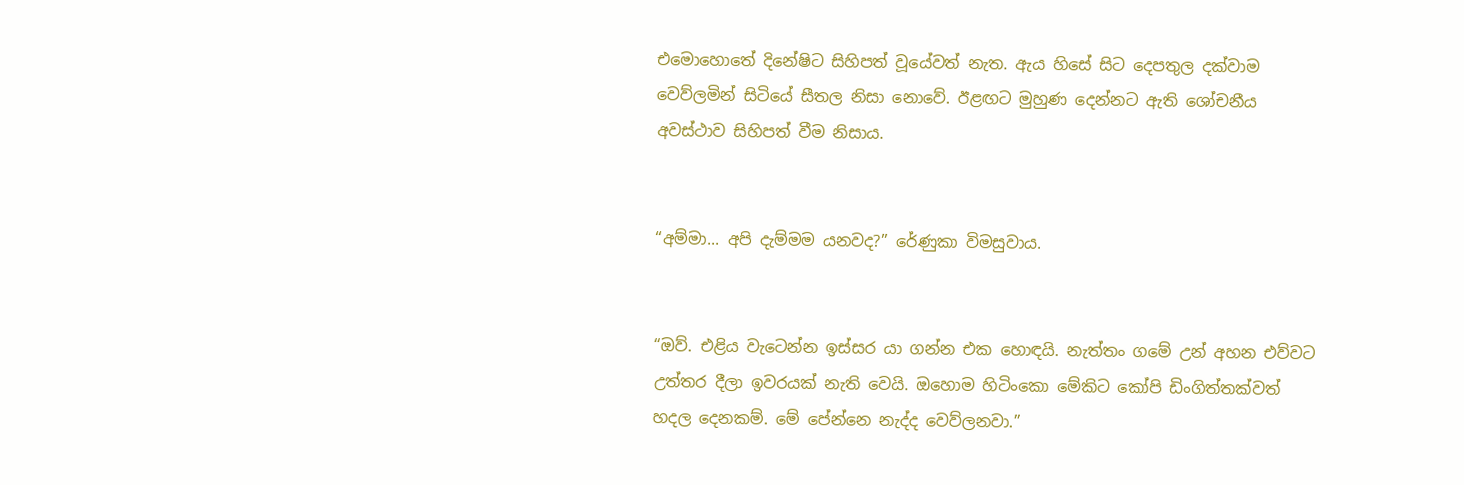එමොහොතේ දිනේෂිට සිහිපත් වූයේවත් නැත. ඇය හිසේ සිට දෙපතුල දක්වාම වෙව්ලමින් සිටියේ සීතල නිසා නොවේ. ඊළඟට මුහුණ දෙන්නට ඇති ශෝචනීය අවස්ථාව සිහිපත් වීම නිසාය.


“අම්මා... අපි දැම්මම යනවද?” රේණුකා විමසුවාය.


“ඔව්. එළිය වැටෙන්න ඉස්සර යා ගන්න එක හොඳයි. නැත්තං ගමේ උන් අහන එව්වට උත්තර දීලා ඉවරයක් නැති වෙයි. ඔහොම හිටිංකො මේකිට කෝපි ඩිංගිත්තක්වත් හදල දෙනකම්. මේ පේන්නෙ නැද්ද වෙව්ලනවා.”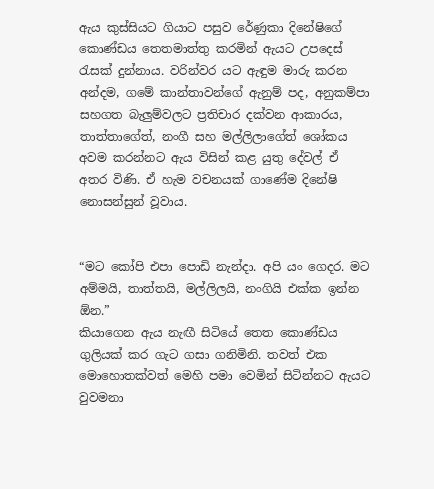ඇය කුස්සියට ගියාට පසුව රේණුකා දිනේෂිගේ කොණ්ඩය තෙතමාත්තු කරමින් ඇයට උපදෙස් රැසක් දුන්නාය. වරින්වර යට ඇඳුම මාරු කරන අන්දම, ගමේ කාන්තාවන්ගේ ඇනුම් පද, අනුකම්පා සහගත බැලු‍ම්වලට ප්‍රතිචාර දක්වන ආකාරය, තාත්තාගේත්, නංගී සහ මල්ලිලාගේත් ශෝකය අවම කරන්නට ඇය විසින් කළ යුතු දේවල් ඒ අතර විණි. ඒ හැම වචනයක් ගාණේම දිනේෂි නොසන්සුන් වූවාය.


“මට කෝපි එපා පොඩි නැන්දා. අපි යං ගෙදර. මට අම්මයි, තාත්තයි, මල්ලිලයි, නංගියි එක්ක ඉන්න ඕන.”
කියාගෙන ඇය නැඟී සිටියේ තෙත කොණ්ඩය ගුලියක් කර ගැට ගසා ගනිමිනි. තවත් එක මොහොතක්වත් මෙහි පමා වෙමින් සිටින්නට ඇයට වුවමනා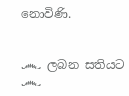නොවිණි.


෴ ලබන සතියට ෴